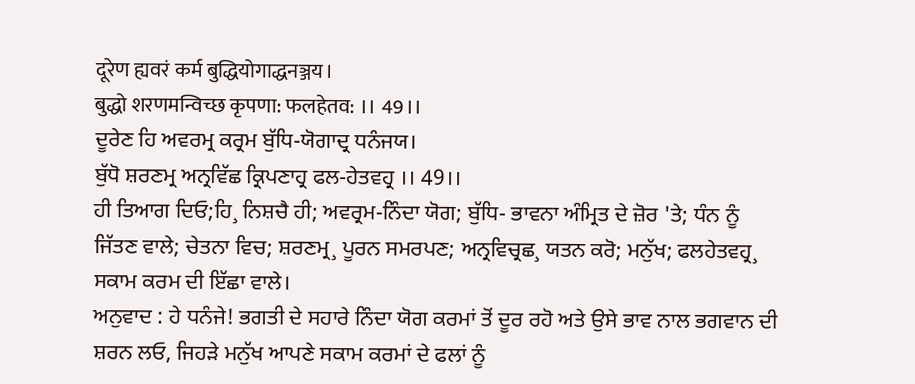दूरेण ह्यवरं कर्म बुद्धियोगाद्धनञ्जय।
बुद्धो शरणमन्विच्छ कृपणा: फलहेतव: ।। 49।।
ਦੂਰੇਣ ਹਿ ਅਵਰਮ੍ਰ ਕਰ੍ਰਮ ਬੁੱਧਿ-ਯੋਗਾਦ੍ਰ ਧਨੰਜਯ।
ਬੁੱਧੋ ਸ਼ਰਣਮ੍ਰ ਅਨ੍ਰਵਿੱਛ ਕ੍ਰਿਪਣਾਹ੍ਰ ਫਲ-ਹੇਤਵਹ੍ਰ ।। 49।।
ਹੀ ਤਿਆਗ ਦਿਓ;ਹਿ¸ ਨਿਸ਼ਚੈ ਹੀ; ਅਵਰ੍ਰਮ-ਨਿੰਦਾ ਯੋਗ; ਬੁੱਧਿ- ਭਾਵਨਾ ਅੰਮ੍ਰਿਤ ਦੇ ਜ਼ੋਰ 'ਤੇ; ਧੰਨ ਨੂੰ ਜਿੱਤਣ ਵਾਲੇ; ਚੇਤਨਾ ਵਿਚ; ਸ਼ਰਣਮ੍ਰ¸ ਪੂਰਨ ਸਮਰਪਣ; ਅਨ੍ਰਵਿਚ੍ਰਛ¸ ਯਤਨ ਕਰੋ; ਮਨੁੱਖ; ਫਲਹੇਤਵਹ੍ਰ¸ ਸਕਾਮ ਕਰਮ ਦੀ ਇੱਛਾ ਵਾਲੇ।
ਅਨੁਵਾਦ : ਹੇ ਧਨੰਜੇ! ਭਗਤੀ ਦੇ ਸਹਾਰੇ ਨਿੰਦਾ ਯੋਗ ਕਰਮਾਂ ਤੋਂ ਦੂਰ ਰਹੋ ਅਤੇ ਉਸੇ ਭਾਵ ਨਾਲ ਭਗਵਾਨ ਦੀ ਸ਼ਰਨ ਲਓ, ਜਿਹੜੇ ਮਨੁੱਖ ਆਪਣੇ ਸਕਾਮ ਕਰਮਾਂ ਦੇ ਫਲਾਂ ਨੂੰ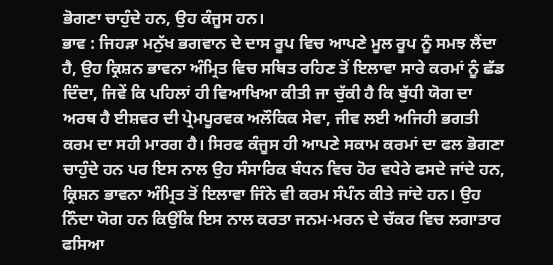ਭੋਗਣਾ ਚਾਹੁੰਦੇ ਹਨ, ਉਹ ਕੰਜੂਸ ਹਨ।
ਭਾਵ : ਜਿਹੜਾ ਮਨੁੱਖ ਭਗਵਾਨ ਦੇ ਦਾਸ ਰੂਪ ਵਿਚ ਆਪਣੇ ਮੂਲ ਰੂਪ ਨੂੰ ਸਮਝ ਲੈਂਦਾ ਹੈ, ਉਹ ਕ੍ਰਿਸ਼ਨ ਭਾਵਨਾ ਅੰਮ੍ਰਿਤ ਵਿਚ ਸਥਿਤ ਰਹਿਣ ਤੋਂ ਇਲਾਵਾ ਸਾਰੇ ਕਰਮਾਂ ਨੂੰ ਛੱਡ ਦਿੰਦਾ, ਜਿਵੇਂ ਕਿ ਪਹਿਲਾਂ ਹੀ ਵਿਆਖਿਆ ਕੀਤੀ ਜਾ ਚੁੱਕੀ ਹੈ ਕਿ ਬੁੱਧੀ ਯੋਗ ਦਾ ਅਰਥ ਹੈ ਈਸ਼ਵਰ ਦੀ ਪ੍ਰੇਮਪੂਰਵਕ ਅਲੌਕਿਕ ਸੇਵਾ, ਜੀਵ ਲਈ ਅਜਿਹੀ ਭਗਤੀ ਕਰਮ ਦਾ ਸਹੀ ਮਾਰਗ ਹੈ। ਸਿਰਫ ਕੰਜੂਸ ਹੀ ਆਪਣੇ ਸਕਾਮ ਕਰਮਾਂ ਦਾ ਫਲ ਭੋਗਣਾ ਚਾਹੁੰਦੇ ਹਨ ਪਰ ਇਸ ਨਾਲ ਉਹ ਸੰਸਾਰਿਕ ਬੰਧਨ ਵਿਚ ਹੋਰ ਵਧੇਰੇ ਫਸਦੇ ਜਾਂਦੇ ਹਨ, ਕ੍ਰਿਸ਼ਨ ਭਾਵਨਾ ਅੰਮ੍ਰਿਤ ਤੋਂ ਇਲਾਵਾ ਜਿੰਨੇ ਵੀ ਕਰਮ ਸੰਪੰਨ ਕੀਤੇ ਜਾਂਦੇ ਹਨ। ਉਹ ਨਿੰਦਾ ਯੋਗ ਹਨ ਕਿਉਂਕਿ ਇਸ ਨਾਲ ਕਰਤਾ ਜਨਮ-ਮਰਨ ਦੇ ਚੱਕਰ ਵਿਚ ਲਗਾਤਾਰ ਫਸਿਆ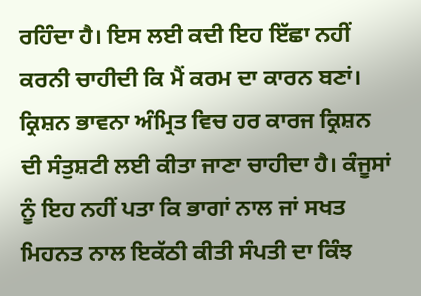ਰਹਿੰਦਾ ਹੈ। ਇਸ ਲਈ ਕਦੀ ਇਹ ਇੱਛਾ ਨਹੀਂ ਕਰਨੀ ਚਾਹੀਦੀ ਕਿ ਮੈਂ ਕਰਮ ਦਾ ਕਾਰਨ ਬਣਾਂ। ਕ੍ਰਿਸ਼ਨ ਭਾਵਨਾ ਅੰਮ੍ਰਿਤ ਵਿਚ ਹਰ ਕਾਰਜ ਕ੍ਰਿਸ਼ਨ ਦੀ ਸੰਤੁਸ਼ਟੀ ਲਈ ਕੀਤਾ ਜਾਣਾ ਚਾਹੀਦਾ ਹੈ। ਕੰਜੂਸਾਂ ਨੂੰ ਇਹ ਨਹੀਂ ਪਤਾ ਕਿ ਭਾਗਾਂ ਨਾਲ ਜਾਂ ਸਖਤ ਮਿਹਨਤ ਨਾਲ ਇਕੱਠੀ ਕੀਤੀ ਸੰਪਤੀ ਦਾ ਕਿੰਝ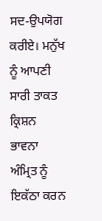ਸਦ-ਉਪਯੋਗ ਕਰੀਏ। ਮਨੁੱਖ ਨੂੰ ਆਪਣੀ ਸਾਰੀ ਤਾਕਤ ਕ੍ਰਿਸ਼ਨ ਭਾਵਨਾ ਅੰਮ੍ਰਿਤ ਨੂੰ ਇਕੱਠਾ ਕਰਨ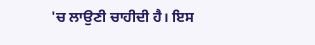'ਚ ਲਾਉਣੀ ਚਾਹੀਦੀ ਹੈ। ਇਸ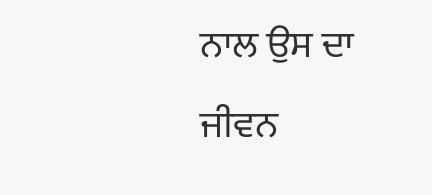ਨਾਲ ਉਸ ਦਾ ਜੀਵਨ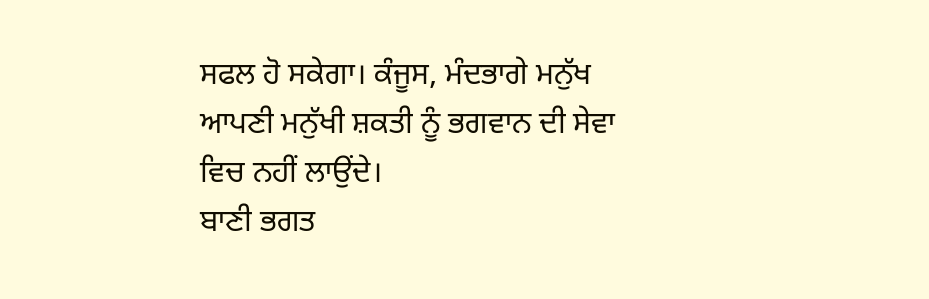ਸਫਲ ਹੋ ਸਕੇਗਾ। ਕੰਜੂਸ, ਮੰਦਭਾਗੇ ਮਨੁੱਖ ਆਪਣੀ ਮਨੁੱਖੀ ਸ਼ਕਤੀ ਨੂੰ ਭਗਵਾਨ ਦੀ ਸੇਵਾ ਵਿਚ ਨਹੀਂ ਲਾਉਂਦੇ।
ਬਾਣੀ ਭਗਤ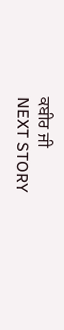ਕਬੀਰ ਜੀ
NEXT STORY